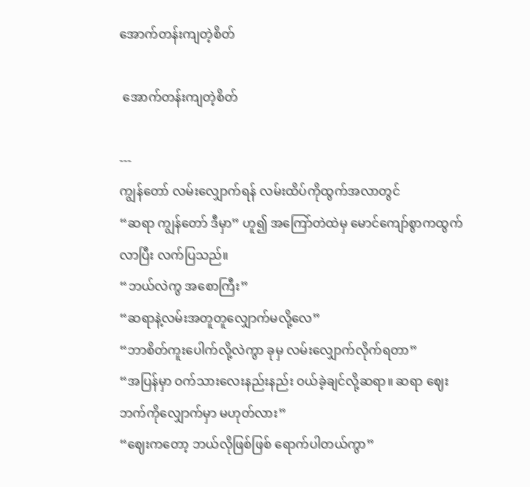အောက်တန်းကျတဲ့စိတ်

 အောက်တန်းကျတဲ့စိတ်

---
ကျွန်တော် လမ်းလျှောက်ရန် လမ်းထိပ်ကိုထွက်အလာတွင်
“ဆရာ ကျွန်တော် ဒီမှာ” ဟူ၍ အကြော်တဲထဲမှ မောင်ကျော်စွာကထွက်လာပြီး လက်ပြသည်။
“ဘယ်လဲကွ အစောကြီး”
“ဆရာနဲ့လမ်းအတူတူလျှောက်မလို့လေ”
“ဘာစိတ်ကူးပေါက်လို့လဲကွာ ခုမှ လမ်းလျှောက်လိုက်ရတာ”
“အပြန်မှာ ဝက်သားလေးနည်းနည်း ဝယ်ခဲ့ချင်လို့ဆရာ။ ဆရာ ဈေးဘက်ကိုလျှောက်မှာ မဟုတ်လား”
“ဈေးကတော့ ဘယ်လိုဖြစ်ဖြစ် ရောက်ပါတယ်ကွာ”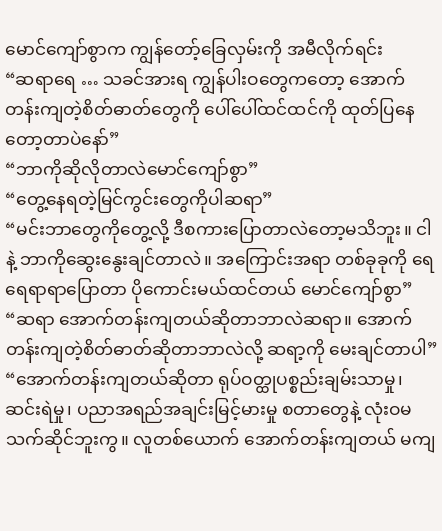မောင်ကျော်စွာက ကျွန်တော့်ခြေလှမ်းကို အမီလိုက်ရင်း
“ဆရာရေ … သခင်အားရ ကျွန်ပါးဝတွေကတော့ အောက်တန်းကျတဲ့စိတ်ဓာတ်တွေကို ပေါ်ပေါ်ထင်ထင်ကို ထုတ်ပြနေတော့တာပဲနော်”
“ဘာကိုဆိုလိုတာလဲမောင်ကျော်စွာ”
“တွေ့နေရတဲ့မြင်ကွင်းတွေကိုပါဆရာ”
“မင်းဘာတွေကိုတွေ့လို့ ဒီစကားပြောတာလဲတော့မသိဘူး။ ငါနဲ့ ဘာကိုဆွေးနွေးချင်တာလဲ။ အကြောင်းအရာ တစ်ခုခုကို ရေရေရာရာပြောတာ ပိုကောင်းမယ်ထင်တယ် မောင်ကျော်စွာ”
“ဆရာ အောက်တန်းကျတယ်ဆိုတာဘာလဲဆရာ။ အောက်တန်းကျတဲ့စိတ်ဓာတ်ဆိုတာဘာလဲလို့ ဆရာ့ကို မေးချင်တာပါ”
“အောက်တန်းကျတယ်ဆိုတာ ရုပ်ဝတ္ထုပစ္စည်းချမ်းသာမှု၊ ဆင်းရဲမှု၊ ပညာအရည်အချင်းမြင့်မားမှု စတာတွေနဲ့ လုံးဝမသက်ဆိုင်ဘူးကွ။ လူတစ်ယောက် အောက်တန်းကျတယ် မကျ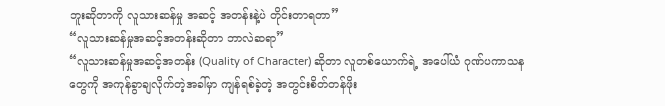ဘူးဆိုတာကို လူသားဆန်မှု အဆင့် အတန်းနဲ့ပဲ တိုင်းတာရတာ”
“လူသားဆန်မှုအဆင့်အတန်းဆိုတာ ဘာလဲဆရာ”
“လူသားဆန်မှုအဆင့်အတန်း (Quality of Character) ဆိုတာ လူတစ်ယောက်ရဲ့ အပေါ်ယံ ဂုဏ်ပကာသန တွေကို အကုန်ခွာချလိုက်တဲ့အခါ်မှာ ကျန်ရစ်ခဲ့တဲ့ အတွင်းစိတ်တန်ဖိုး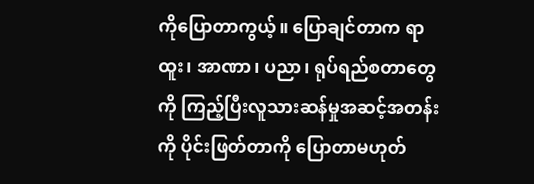ကိုပြောတာကွယ့်။ ပြောချင်တာက ရာထူး၊ အာဏာ၊ ပညာ၊ ရုပ်ရည်စတာတွေကို ကြည့်ပြီးလူသားဆန်မှုအဆင့်အတန်းကို ပိုင်းဖြတ်တာကို ပြောတာမဟုတ်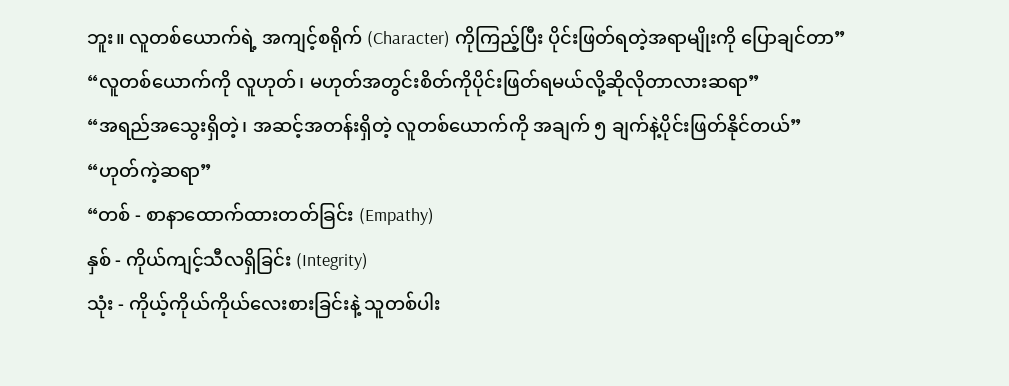ဘူး။ လူတစ်ယောက်ရဲ့ အကျင့်စရိုက် (Character) ကိုကြည့်ပြီး ပိုင်းဖြတ်ရတဲ့အရာမျိုးကို ပြောချင်တာ”
“လူတစ်ယောက်ကို လူဟုတ်၊ မဟုတ်အတွင်းစိတ်ကိုပိုင်းဖြတ်ရမယ်လို့ဆိုလိုတာလားဆရာ”
“အရည်အသွေးရှိတဲ့၊ အဆင့်အတန်းရှိတဲ့ လူတစ်ယောက်ကို အချက် ၅ ချက်နဲ့ပိုင်းဖြတ်နိုင်တယ်”
“ဟုတ်ကဲ့ဆရာ”
“တစ် - စာနာထောက်ထားတတ်ခြင်း (Empathy)
နှစ် - ကိုယ်ကျင့်သီလရှိခြင်း (Integrity)
သုံး - ကိုယ့်ကိုယ်ကိုယ်လေးစားခြင်းနဲ့ သူတစ်ပါး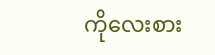ကိုလေးစား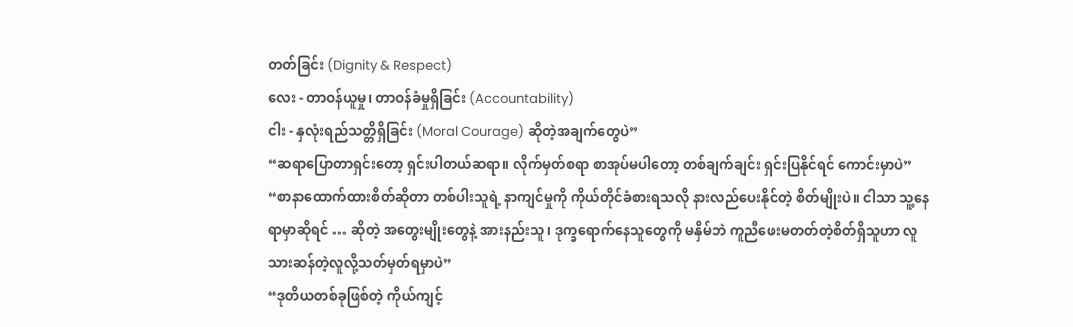တတ်ခြင်း (Dignity & Respect)
လေး - တာဝန်ယူမှု၊ တာဝန်ခံမှုရှိခြင်း (Accountability)
ငါး - နှလုံးရည်သတ္တိရှိခြင်း (Moral Courage) ဆိုတဲ့အချက်တွေပဲ”
“ဆရာပြောတာရှင်းတော့ ရှင်းပါတယ်ဆရာ။ လိုက်မှတ်စရာ စာအုပ်မပါတော့ တစ်ချက်ချင်း ရှင်းပြနိုင်ရင် ကောင်းမှာပဲ”
“စာနာထောက်ထားစိတ်ဆိုတာ တစ်ပါးသူရဲ့ နာကျင်မှုကို ကိုယ်တိုင်ခံစားရသလို နားလည်ပေးနိုင်တဲ့ စိတ်မျိုးပဲ။ ငါသာ သူ့နေရာမှာဆိုရင် … ဆိုတဲ့ အတွေးမျိုးတွေနဲ့ အားနည်းသူ၊ ဒုက္ခရောက်နေသူတွေကို မနှိမ်ဘဲ ကူညီဖေးမတတ်တဲ့စိတ်ရှိသူဟာ လူသားဆန်တဲ့လူလို့သတ်မှတ်ရမှာပဲ”
“ဒုတိယတစ်ခုဖြစ်တဲ့ ကိုယ်ကျင့်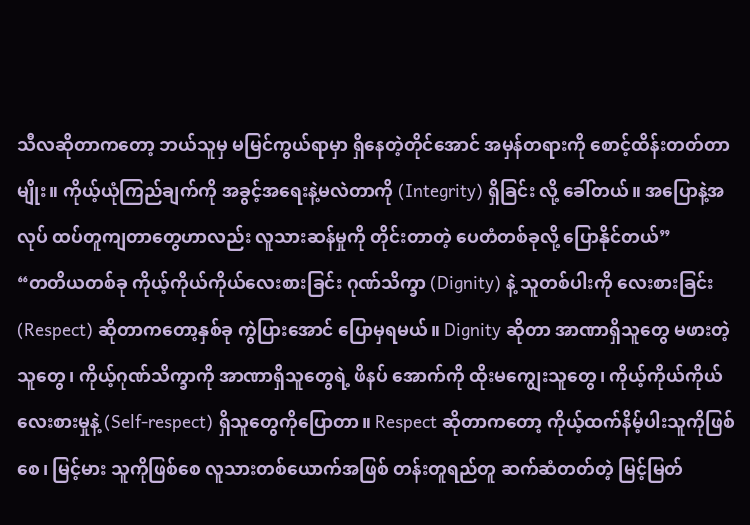သီလဆိုတာကတော့ ဘယ်သူမှ မမြင်ကွယ်ရာမှာ ရှိနေတဲ့တိုင်အောင် အမှန်တရားကို စောင့်ထိန်းတတ်တာမျိုး။ ကိုယ့်ယုံကြည်ချက်ကို အခွင့်အရေးနဲ့မလဲတာကို (Integrity) ရှိခြင်း လို့ ခေါ်တယ်။ အပြောနဲ့အလုပ် ထပ်တူကျတာတွေဟာလည်း လူသားဆန်မှုကို တိုင်းတာတဲ့ ပေတံတစ်ခုလို့ ပြောနိုင်တယ်”
“တတိယတစ်ခု ကိုယ့်ကိုယ်ကိုယ်လေးစားခြင်း ဂုဏ်သိက္ခာ (Dignity) နဲ့ သူတစ်ပါးကို လေးစားခြင်း (Respect) ဆိုတာကတော့နှစ်ခု ကွဲပြားအောင် ပြောမှရမယ်။ Dignity ဆိုတာ အာဏာရှိသူတွေ မဖားတဲ့သူတွေ၊ ကိုယ့်ဂုဏ်သိက္ခာကို အာဏာရှိသူတွေရဲ့ ဖိနပ် အောက်ကို ထိုးမကျွေးသူတွေ၊ ကိုယ့်ကိုယ်ကိုယ်လေးစားမှုနဲ့ (Self-respect) ရှိသူတွေကိုပြောတာ။ Respect ဆိုတာကတော့ ကိုယ့်ထက်နိမ့်ပါးသူကိုဖြစ်စေ၊ မြင့်မား သူကိုဖြစ်စေ လူသားတစ်ယောက်အဖြစ် တန်းတူရည်တူ ဆက်ဆံတတ်တဲ့ မြင့်မြတ်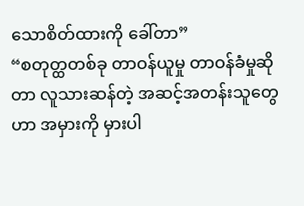သောစိတ်ထားကို ခေါ်တာ”
“စတုတ္ထတစ်ခု တာဝန်ယူမှု တာဝန်ခံမှုဆိုတာ လူသားဆန်တဲ့ အဆင့်အတန်းသူတွေဟာ အမှားကို မှားပါ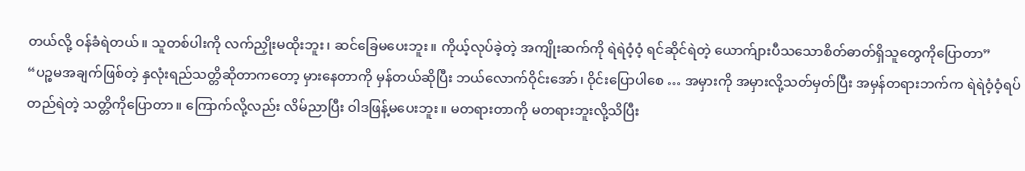တယ်လို့ ဝန်ခံရဲတယ်။ သူတစ်ပါးကို လက်ညှိုးမထိုးဘူး၊ ဆင်ခြေမပေးဘူး။ ကိုယ့်လုပ်ခဲ့တဲ့ အကျိုးဆက်ကို ရဲရဲဝံ့ဝံ့ ရင်ဆိုင်ရဲတဲ့ ယောက်ျားပီသသောစိတ်ဓာတ်ရှိသူတွေကိုပြောတာ”
“ပဉ္စမအချက်ဖြစ်တဲ့ နှလုံးရည်သတ္တိဆိုတာကတော့ မှားနေတာကို မှန်တယ်ဆိုပြီး ဘယ်လောက်ဝိုင်းအော်၊ ဝိုင်းပြောပါစေ … အမှားကို အမှားလို့သတ်မှတ်ပြီး အမှန်တရားဘက်က ရဲရဲဝံ့ဝံ့ရပ်တည်ရဲတဲ့ သတ္တိကိုပြောတာ။ ကြောက်လို့လည်း လိမ်ညာပြီး ဝါဒဖြန့်မပေးဘူး။ မတရားတာကို မတရားဘူးလို့သိပြီး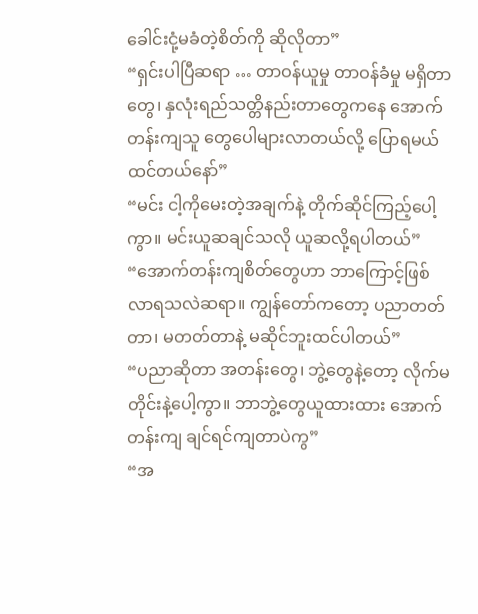ခေါင်းငုံ့မခံတဲ့စိတ်ကို ဆိုလိုတာ”
“ရှင်းပါပြီဆရာ … တာဝန်ယူမှု တာဝန်ခံမှု မရှိတာတွေ၊ နှလုံးရည်သတ္တိနည်းတာတွေကနေ အောက်တန်းကျသူ တွေပေါများလာတယ်လို့ ပြောရမယ်ထင်တယ်နော်”
“မင်း ငါ့ကိုမေးတဲ့အချက်နဲ့ တိုက်ဆိုင်ကြည့်ပေါ့ကွာ။ မင်းယူဆချင်သလို ယူဆလို့ရပါတယ်”
“အောက်တန်းကျစိတ်တွေဟာ ဘာကြောင့်ဖြစ်လာရသလဲဆရာ။ ကျွန်တော်ကတော့ ပညာတတ်တာ၊ မတတ်တာနဲ့ မဆိုင်ဘူးထင်ပါတယ်”
“ပညာဆိုတာ အတန်းတွေ၊ ဘွဲ့တွေနဲ့တော့ လိုက်မတိုင်းနဲ့ပေါ့ကွာ။ ဘာဘွဲ့တွေယူထားထား အောက်တန်းကျ ချင်ရင်ကျတာပဲကွ”
“အ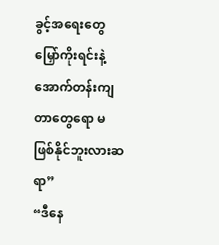ခွင့်အရေးတွေမြှော်ကိုးရင်းနဲ့ အောက်တန်းကျတာတွေရော မဖြစ်နိုင်ဘူးလားဆရာ”
“ဒီနေ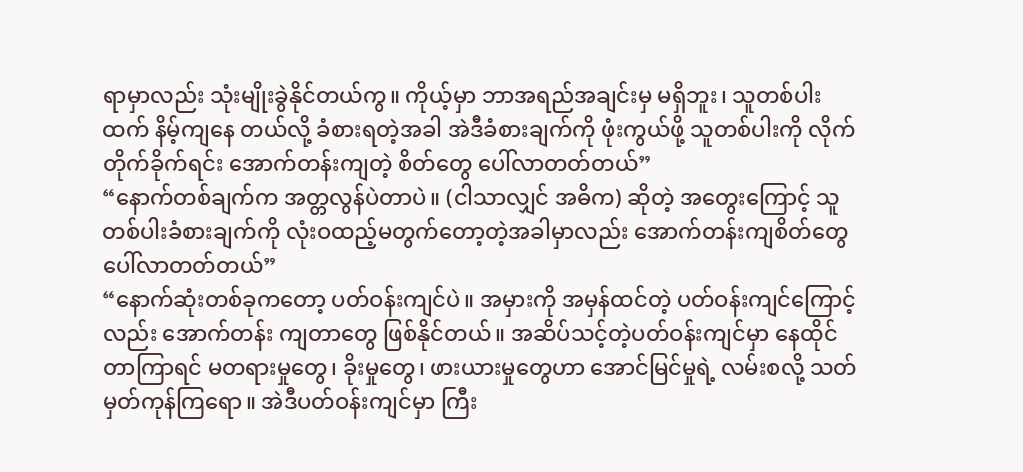ရာမှာလည်း သုံးမျိုးခွဲနိုင်တယ်ကွ။ ကိုယ့်မှာ ဘာအရည်အချင်းမှ မရှိဘူး၊ သူတစ်ပါးထက် နိမ့်ကျနေ တယ်လို့ ခံစားရတဲ့အခါ အဲဒီခံစားချက်ကို ဖုံးကွယ်ဖို့ သူတစ်ပါးကို လိုက်တိုက်ခိုက်ရင်း အောက်တန်းကျတဲ့ စိတ်တွေ ပေါ်လာတတ်တယ်”
“နောက်တစ်ချက်က အတ္တလွန်ပဲတာပဲ။ (ငါသာလျှင် အဓိက) ဆိုတဲ့ အတွေးကြောင့် သူတစ်ပါးခံစားချက်ကို လုံးဝထည့်မတွက်တော့တဲ့အခါမှာလည်း အောက်တန်းကျစိတ်တွေ ပေါ်လာတတ်တယ်”
“နောက်ဆုံးတစ်ခုကတော့ ပတ်ဝန်းကျင်ပဲ။ အမှားကို အမှန်ထင်တဲ့ ပတ်ဝန်းကျင်ကြောင့်လည်း အောက်တန်း ကျတာတွေ ဖြစ်နိုင်တယ်။ အဆိပ်သင့်တဲ့ပတ်ဝန်းကျင်မှာ နေထိုင်တာကြာရင် မတရားမှုတွေ၊ ခိုးမှုတွေ၊ ဖားယားမှုတွေဟာ အောင်မြင်မှုရဲ့ လမ်းစလို့ သတ်မှတ်ကုန်ကြရော။ အဲဒီပတ်ဝန်းကျင်မှာ ကြီး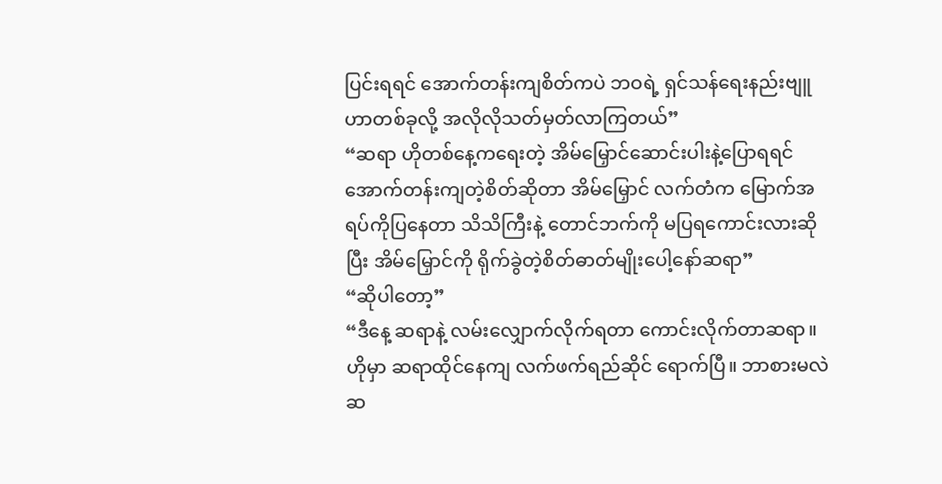ပြင်းရရင် အောက်တန်းကျစိတ်ကပဲ ဘဝရဲ့ ရှင်သန်ရေးနည်းဗျူဟာတစ်ခုလို့ အလိုလိုသတ်မှတ်လာကြတယ်”
“ဆရာ ဟိုတစ်နေ့ကရေးတဲ့ အိမ်မြှောင်ဆောင်းပါးနဲ့ပြောရရင် အောက်တန်းကျတဲ့စိတ်ဆိုတာ အိမ်မြှောင် လက်တံက မြောက်အရပ်ကိုပြနေတာ သိသိကြီးနဲ့ တောင်ဘက်ကို မပြရကောင်းလားဆိုပြီး အိမ်မြှောင်ကို ရိုက်ခွဲတဲ့စိတ်ဓာတ်မျိုးပေါ့နော်ဆရာ”
“ဆိုပါတော့”
“ဒီနေ့ ဆရာနဲ့ လမ်းလျှောက်လိုက်ရတာ ကောင်းလိုက်တာဆရာ။ ဟိုမှာ ဆရာထိုင်နေကျ လက်ဖက်ရည်ဆိုင် ရောက်ပြီ။ ဘာစားမလဲဆ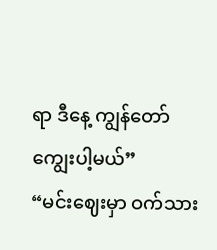ရာ ဒီနေ့ ကျွန်တော် ကျွေးပါ့မယ်”
“မင်းဈေးမှာ ဝက်သား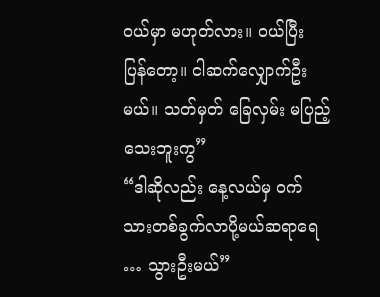ဝယ်မှာ မဟုတ်လား။ ဝယ်ပြီး ပြန်တော့။ ငါဆက်လျှောက်ဦးမယ်။ သတ်မှတ် ခြေလှမ်း မပြည့်သေးဘူးကွ”
“ဒါဆိုလည်း နေ့လယ်မှ ဝက်သားတစ်ခွက်လာပို့မယ်ဆရာရေ … သွားဦးမယ်”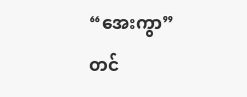“အေးကွာ”
တင်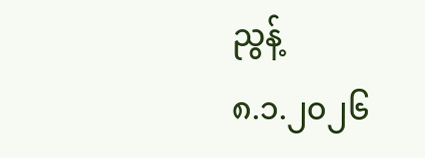ညွန့်
၈.၁.၂၀၂၆